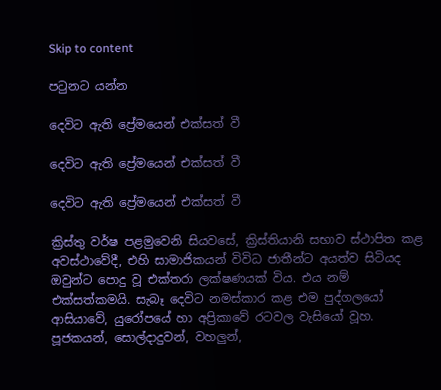Skip to content

පටුනට යන්න

දෙවිට ඇති ප්‍රේමයෙන් එක්සත් වී

දෙවිට ඇති ප්‍රේමයෙන් එක්සත් වී

දෙවිට ඇති ප්‍රේමයෙන් එක්සත් වී

ක්‍රිස්තු වර්ෂ පළමුවෙනි සියවසේ, ක්‍රිස්තියානි සභාව ස්ථාපිත කළ අවස්ථාවේදී, එහි සාමාජිකයන් විවිධ ජාතීන්ට අයත්ව සිටියද ඔවුන්ට පොදු වූ එක්තරා ලක්ෂණයක් විය. එය නම් එක්සත්කමයි. සැබෑ දෙවිට නමස්කාර කළ එම පුද්ගලයෝ ආසියාවේ, යුරෝපයේ හා අප්‍රිකාවේ රටවල වැසියෝ වූහ. පූජකයන්, සොල්දාදුවන්, වහලුන්,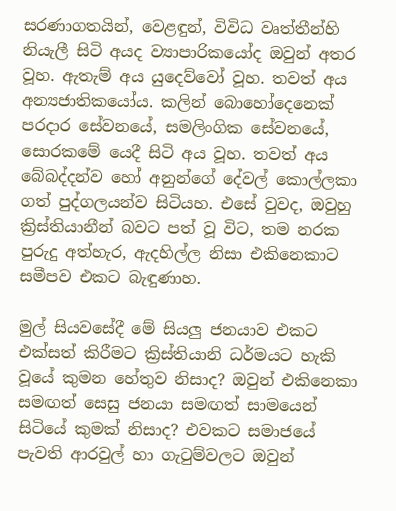සරණාගතයින්, වෙළඳුන්, විවිධ වෘත්තීන්හි නියැලී සිටි අයද ව්‍යාපාරිකයෝද ඔවුන් අතර වූහ. ඇතැම් අය යුදෙව්වෝ වූහ. තවත් අය අන්‍යජාතිකයෝය. කලින් බොහෝදෙනෙක් පරදාර සේවනයේ, සමලිංගික සේවනයේ, සොරකමේ යෙදී සිටි අය වූහ. තවත් අය බේබද්දන්ව හෝ අනුන්ගේ දේවල් කොල්ලකා ගත් පුද්ගලයන්ව සිටියහ. එසේ වුවද, ඔවුහු ක්‍රිස්තියානීන් බවට පත් වූ විට, තම නරක පුරුදු අත්හැර, ඇදහිල්ල නිසා එකිනෙකාට සමීපව එකට බැඳුණාහ.

මුල් සියවසේදී මේ සියලු ජනයාව එකට එක්සත් කිරීමට ක්‍රිස්තියානි ධර්මයට හැකි වූයේ කුමන හේතුව නිසාද? ඔවුන් එකිනෙකා සමඟත් සෙසු ජනයා සමඟත් සාමයෙන් සිටියේ කුමක් නිසාද? එවකට සමාජයේ පැවති ආරවුල් හා ගැටුම්වලට ඔවුන්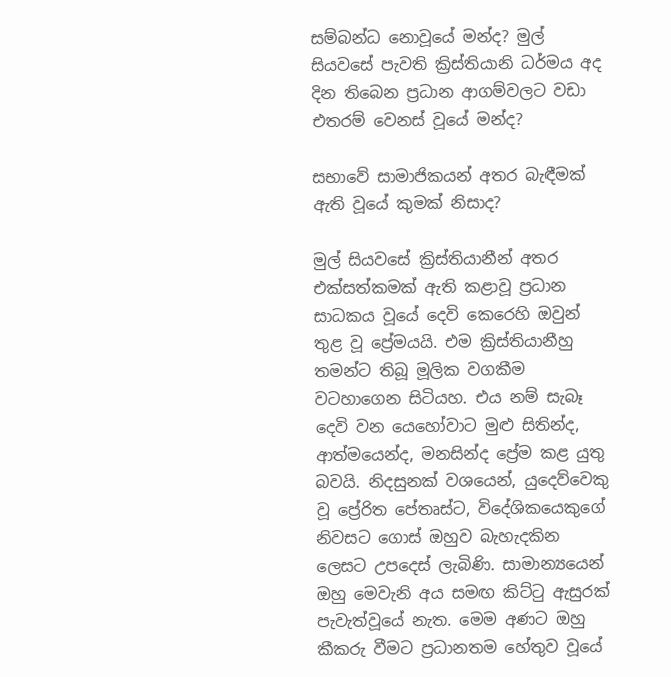සම්බන්ධ නොවූයේ මන්ද? මුල් සියවසේ පැවති ක්‍රිස්තියානි ධර්මය අද දින තිබෙන ප්‍රධාන ආගම්වලට වඩා එතරම් වෙනස් වූයේ මන්ද?

සභාවේ සාමාජිකයන් අතර බැඳීමක් ඇති වූයේ කුමක් නිසාද?

මුල් සියවසේ ක්‍රිස්තියානීන් අතර එක්සත්කමක් ඇති කළාවූ ප්‍රධාන සාධකය වූයේ දෙවි කෙරෙහි ඔවුන් තුළ වූ ප්‍රේමයයි. එම ක්‍රිස්තියානීහු තමන්ට තිබූ මූලික වගකීම වටහාගෙන සිටියහ. එය නම් සැබෑ දෙවි වන යෙහෝවාට මුළු සිතින්ද, ආත්මයෙන්ද, මනසින්ද ප්‍රේම කළ යුතු බවයි. නිදසුනක් වශයෙන්, යුදෙව්වෙකු වූ ප්‍රේරිත පේතෘස්ට, විදේශිකයෙකුගේ නිවසට ගොස් ඔහුව බැහැදකින ලෙසට උපදෙස් ලැබිණි. සාමාන්‍යයෙන් ඔහු මෙවැනි අය සමඟ කිට්ටු ඇසුරක් පැවැත්වූයේ නැත. මෙම අණට ඔහු කීකරු වීමට ප්‍රධානතම හේතුව වූයේ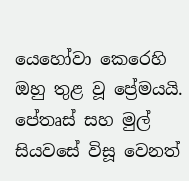යෙහෝවා කෙරෙහි ඔහු තුළ වූ ප්‍රේමයයි. පේතෘස් සහ මුල් සියවසේ විසූ වෙනත්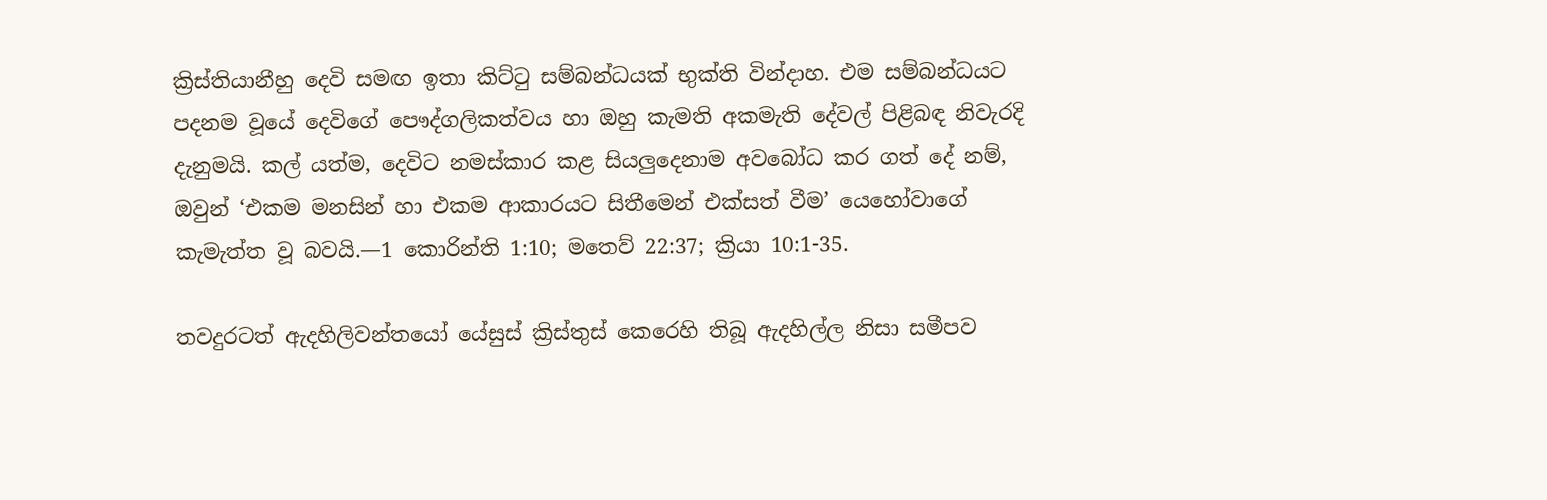ක්‍රිස්තියානීහු දෙවි සමඟ ඉතා කිට්ටු සම්බන්ධයක් භුක්ති වින්දාහ. එම සම්බන්ධයට පදනම වූයේ දෙවිගේ පෞද්ගලිකත්වය හා ඔහු කැමති අකමැති දේවල් පිළිබඳ නිවැරදි දැනුමයි. කල් යත්ම, දෙවිට නමස්කාර කළ සියලුදෙනාම අවබෝධ කර ගත් දේ නම්, ඔවුන් ‘එකම මනසින් හා එකම ආකාරයට සිතීමෙන් එක්සත් වීම’ යෙහෝවාගේ කැමැත්ත වූ බවයි.—1 කොරින්ති 1:10; මතෙව් 22:37; ක්‍රියා 10:1-35.

තවදුරටත් ඇදහිලිවන්තයෝ යේසුස් ක්‍රිස්තුස් කෙරෙහි තිබූ ඇදහිල්ල නිසා සමීපව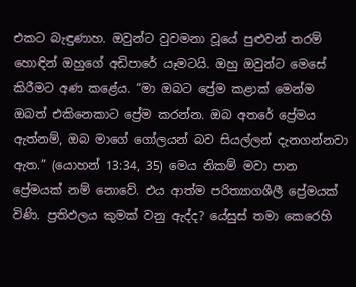එකට බැඳුණාහ. ඔවුන්ට වුවමනා වූයේ පුළුවන් තරම් හොඳින් ඔහුගේ අඩිපාරේ යෑමටයි. ඔහු ඔවුන්ට මෙසේ කිරීමට අණ කළේය. “මා ඔබට ප්‍රේම කළාක් මෙන්ම ඔබත් එකිනෙකාට ප්‍රේම කරන්න. ඔබ අතරේ ප්‍රේමය ඇත්නම්, ඔබ මාගේ ගෝලයන් බව සියල්ලන් දැනගන්නවා ඇත.” (යොහන් 13:34, 35) මෙය නිකම් මවා පාන ප්‍රේමයක් නම් නොවේ. එය ආත්ම පරිත්‍යාගශීලී ප්‍රේමයක් විණි. ප්‍රතිඵලය කුමක් වනු ඇද්ද? යේසුස් තමා කෙරෙහි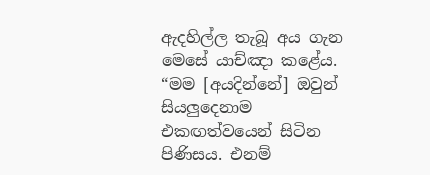ඇදහිල්ල තැබූ අය ගැන මෙසේ යාච්ඤා කළේය. “මම [අයදින්නේ] ඔවුන් සියලුදෙනාම එකඟත්වයෙන් සිටින පිණිසය. එනම්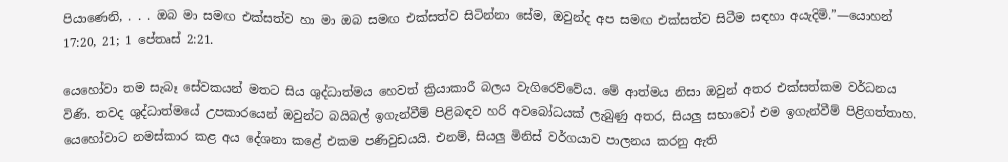පියාණෙනි, . . . ඔබ මා සමඟ එක්සත්ව හා මා ඔබ සමඟ එක්සත්ව සිටින්නා සේම, ඔවුන්ද අප සමඟ එක්සත්ව සිටීම සඳහා අයැදිමි.”—යොහන් 17:20, 21; 1 පේතෘස් 2:21.

යෙහෝවා තම සැබෑ සේවකයන් මතට සිය ශුද්ධාත්මය හෙවත් ක්‍රියාකාරී බලය වැගිරෙව්වේය. මේ ආත්මය නිසා ඔවුන් අතර එක්සත්කම වර්ධනය විණි. තවද ශුද්ධාත්මයේ උපකාරයෙන් ඔවුන්ට බයිබල් ඉගැන්වීම් පිළිබඳව හරි අවබෝධයක් ලැබුණු අතර, සියලු සභාවෝ එම ඉගැන්වීම් පිළිගත්තාහ. යෙහෝවාට නමස්කාර කළ අය දේශනා කළේ එකම පණිවුඩයයි. එනම්, සියලු මිනිස් වර්ගයාව පාලනය කරනු ඇති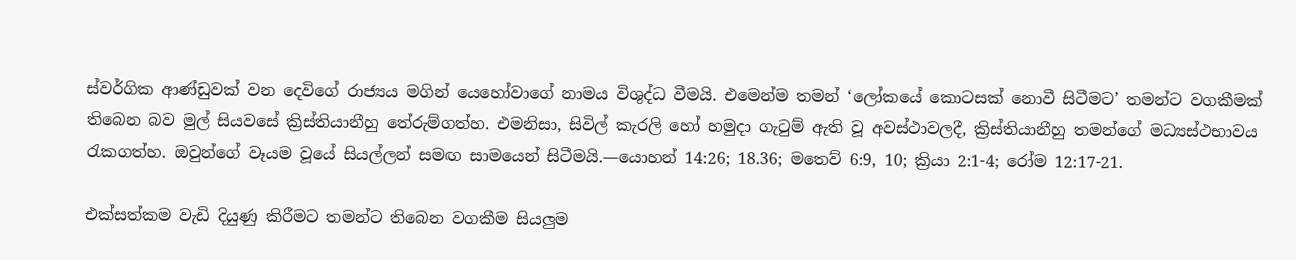ස්වර්ගික ආණ්ඩුවක් වන දෙවිගේ රාජ්‍යය මගින් යෙහෝවාගේ නාමය විශුද්ධ වීමයි. එමෙන්ම තමන් ‘ලෝකයේ කොටසක් නොවී සිටීමට’ තමන්ට වගකීමක් තිබෙන බව මුල් සියවසේ ක්‍රිස්තියානීහු තේරුම්ගත්හ. එමනිසා, සිවිල් කැරලි හෝ හමුදා ගැටුම් ඇති වූ අවස්ථාවලදී, ක්‍රිස්තියානීහු තමන්ගේ මධ්‍යස්ථභාවය රැකගත්හ. ඔවුන්ගේ වෑයම වූයේ සියල්ලන් සමඟ සාමයෙන් සිටීමයි.—යොහන් 14:26; 18.36; මතෙව් 6:9, 10; ක්‍රියා 2:1-4; රෝම 12:17-21.

එක්සත්කම වැඩි දියුණු කිරීමට තමන්ට තිබෙන වගකීම සියලුම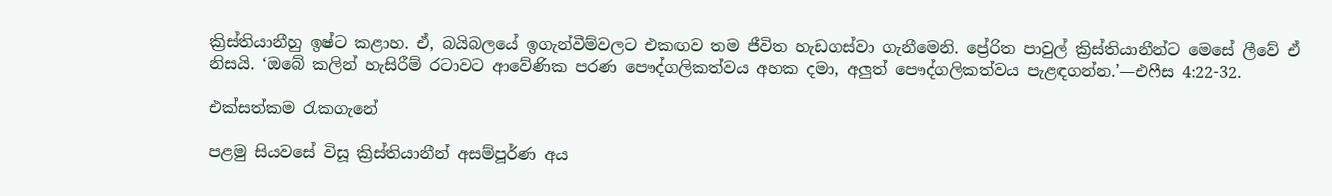ක්‍රිස්තියානීහු ඉෂ්ට කළාහ. ඒ, බයිබලයේ ඉගැන්වීම්වලට එකඟව තම ජීවිත හැඩගස්වා ගැනීමෙනි. ප්‍රේරිත පාවුල් ක්‍රිස්තියානීන්ට මෙසේ ලීවේ ඒ නිසයි. ‘ඔබේ කලින් හැසිරීම් රටාවට ආවේණික පරණ පෞද්ගලිකත්වය අහක දමා, අලුත් පෞද්ගලිකත්වය පැළඳගන්න.’—එෆීස 4:22-32.

එක්සත්කම රැකගැනේ

පළමු සියවසේ විසූ ක්‍රිස්තියානීන් අසම්පූර්ණ අය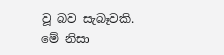වූ බව සැබෑවකි. මේ නිසා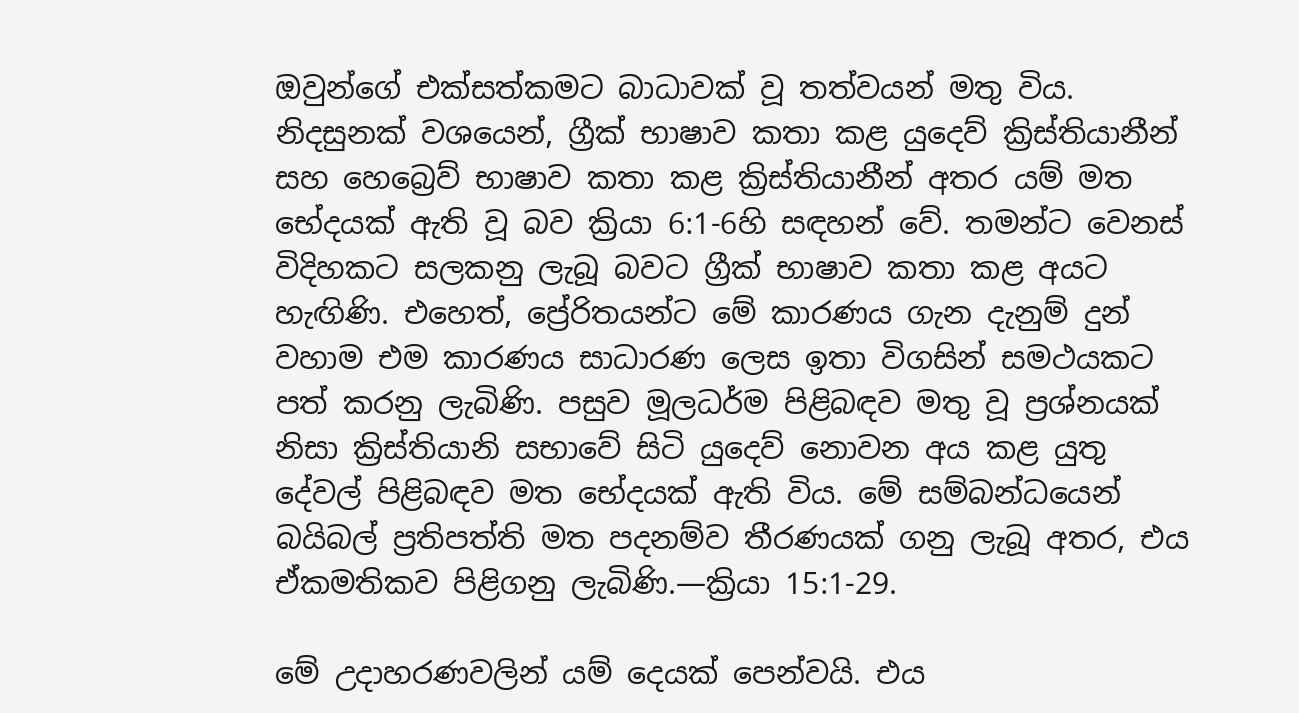ඔවුන්ගේ එක්සත්කමට බාධාවක් වූ තත්වයන් මතු විය. නිදසුනක් වශයෙන්, ග්‍රීක් භාෂාව කතා කළ යුදෙව් ක්‍රිස්තියානීන් සහ හෙබ්‍රෙව් භාෂාව කතා කළ ක්‍රිස්තියානීන් අතර යම් මත භේදයක් ඇති වූ බව ක්‍රියා 6:1-6හි සඳහන් වේ. තමන්ට වෙනස් විදිහකට සලකනු ලැබූ බවට ග්‍රීක් භාෂාව කතා කළ අයට හැඟිණි. එහෙත්, ප්‍රේරිතයන්ට මේ කාරණය ගැන දැනුම් දුන් වහාම එම කාරණය සාධාරණ ලෙස ඉතා විගසින් සමථයකට පත් කරනු ලැබිණි. පසුව මූලධර්ම පිළිබඳව මතු වූ ප්‍රශ්නයක් නිසා ක්‍රිස්තියානි සභාවේ සිටි යුදෙව් නොවන අය කළ යුතු දේවල් පිළිබඳව මත භේදයක් ඇති විය. මේ සම්බන්ධයෙන් බයිබල් ප්‍රතිපත්ති මත පදනම්ව තීරණයක් ගනු ලැබූ අතර, එය ඒකමතිකව පිළිගනු ලැබිණි.—ක්‍රියා 15:1-29.

මේ උදාහරණවලින් යම් දෙයක් පෙන්වයි. එය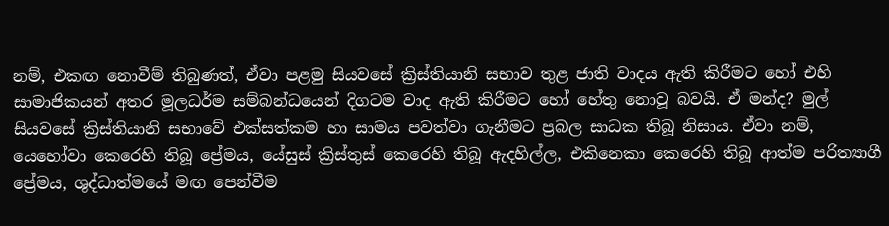නම්, එකඟ නොවීම් තිබුණත්, ඒවා පළමු සියවසේ ක්‍රිස්තියානි සභාව තුළ ජාති වාදය ඇති කිරීමට හෝ එහි සාමාජිකයන් අතර මූලධර්ම සම්බන්ධයෙන් දිගටම වාද ඇති කිරීමට හෝ හේතු නොවූ බවයි. ඒ මන්ද? මුල් සියවසේ ක්‍රිස්තියානි සභාවේ එක්සත්කම හා සාමය පවත්වා ගැනීමට ප්‍රබල සාධක තිබූ නිසාය. ඒවා නම්, යෙහෝවා කෙරෙහි තිබූ ප්‍රේමය, යේසුස් ක්‍රිස්තුස් කෙරෙහි තිබූ ඇදහිල්ල, එකිනෙකා කෙරෙහි තිබූ ආත්ම පරිත්‍යාගී ප්‍රේමය, ශුද්ධාත්මයේ මඟ පෙන්වීම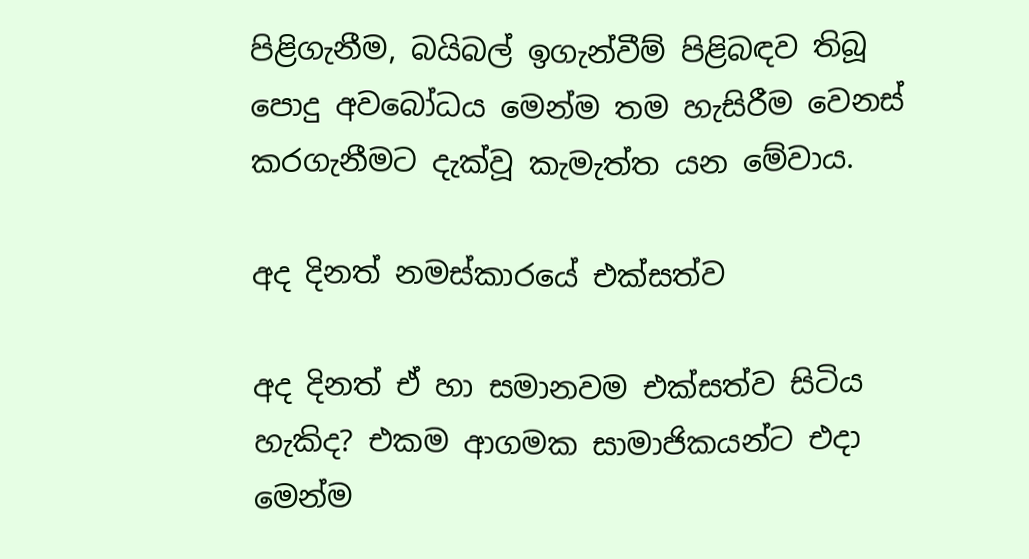පිළිගැනීම, බයිබල් ඉගැන්වීම් පිළිබඳව තිබූ පොදු අවබෝධය මෙන්ම තම හැසිරීම වෙනස් කරගැනීමට දැක්වූ කැමැත්ත යන මේවාය.

අද දිනත් නමස්කාරයේ එක්සත්ව

අද දිනත් ඒ හා සමානවම එක්සත්ව සිටිය හැකිද? එකම ආගමක සාමාජිකයන්ට එදා මෙන්ම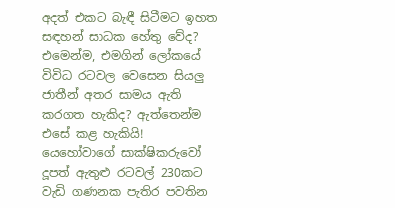අදත් එකට බැඳී සිටීමට ඉහත සඳහන් සාධක හේතු වේද? එමෙන්ම, එමගින් ලෝකයේ විවිධ රටවල වෙසෙන සියලු ජාතීන් අතර සාමය ඇති කරගත හැකිද? ඇත්තෙන්ම එසේ කළ හැකියි! යෙහෝවාගේ සාක්ෂිකරුවෝ දූපත් ඇතුළු රටවල් 230කට වැඩි ගණනක පැතිර පවතින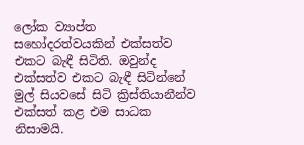ලෝක ව්‍යාප්ත සහෝදරත්වයකින් එක්සත්ව එකට බැඳී සිටිති. ඔවුන්ද එක්සත්ව එකට බැඳී සිටින්නේ මුල් සියවසේ සිටි ක්‍රිස්තියානීන්ව එක්සත් කළ එම සාධක නිසාමයි.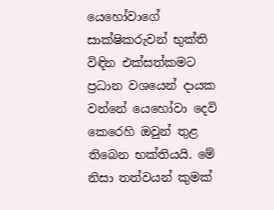යෙහෝවාගේ සාක්ෂිකරුවන් භුක්ති විඳින එක්සත්කමට ප්‍රධාන වශයෙන් දායක වන්නේ යෙහෝවා දෙවි කෙරෙහි ඔවුන් තුළ තිබෙන භක්තියයි. මේ නිසා තත්වයන් කුමක්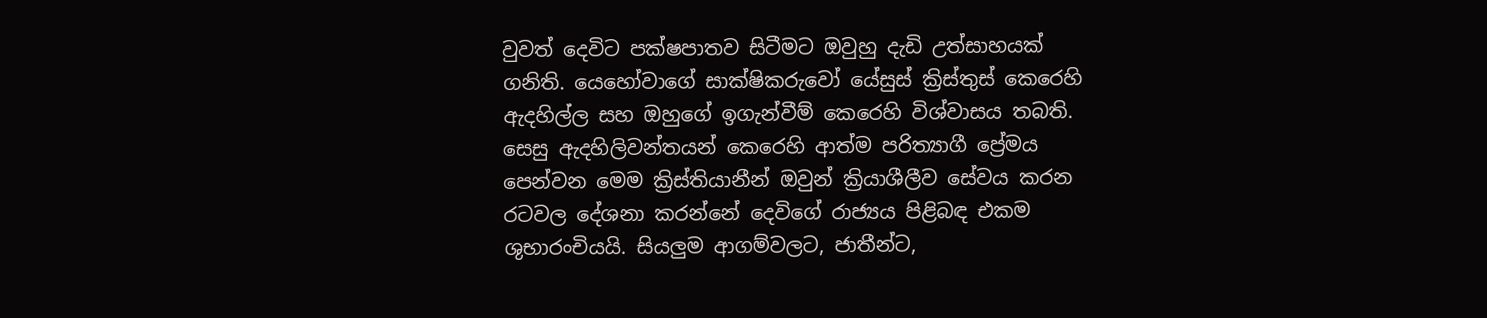වුවත් දෙවිට පක්ෂපාතව සිටීමට ඔවුහු දැඩි උත්සාහයක් ගනිති. යෙහෝවාගේ සාක්ෂිකරුවෝ යේසුස් ක්‍රිස්තුස් කෙරෙහි ඇදහිල්ල සහ ඔහුගේ ඉගැන්වීම් කෙරෙහි විශ්වාසය තබති. සෙසු ඇදහිලිවන්තයන් කෙරෙහි ආත්ම පරිත්‍යාගී ප්‍රේමය පෙන්වන මෙම ක්‍රිස්තියානීන් ඔවුන් ක්‍රියාශීලීව සේවය කරන රටවල දේශනා කරන්නේ දෙවිගේ රාජ්‍යය පිළිබඳ එකම ශුභාරංචියයි. සියලුම ආගම්වලට, ජාතීන්ට,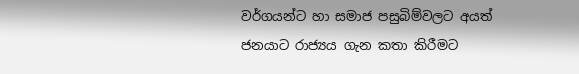වර්ගයන්ට හා සමාජ පසුබිම්වලට අයත් ජනයාට රාජ්‍යය ගැන කතා කිරීමට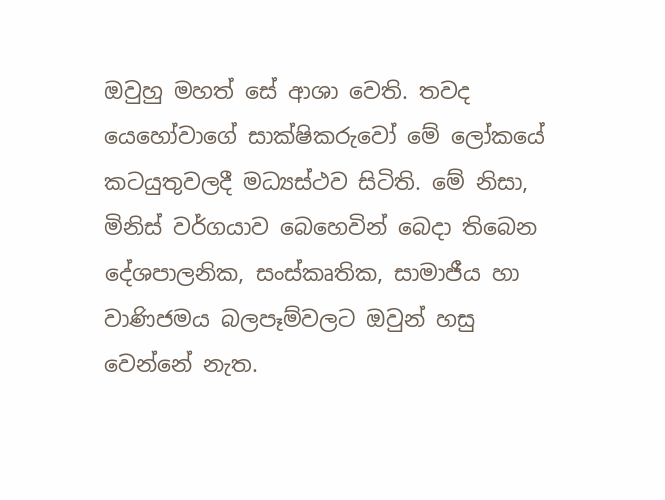ඔවුහු මහත් සේ ආශා වෙති. තවද යෙහෝවාගේ සාක්ෂිකරුවෝ මේ ලෝකයේ කටයුතුවලදී මධ්‍යස්ථව සිටිති. මේ නිසා, මිනිස් වර්ගයාව බෙහෙවින් බෙදා තිබෙන දේශපාලනික, සංස්කෘතික, සාමාජීය හා වාණිජමය බලපෑම්වලට ඔවුන් හසු වෙන්නේ නැත.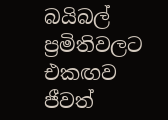බයිබල් ප්‍රමිතිවලට එකඟව ජීවත්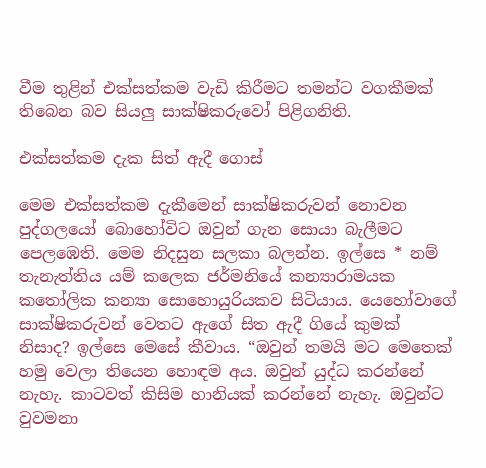වීම තුළින් එක්සත්කම වැඩි කිරීමට තමන්ට වගකීමක් තිබෙන බව සියලු සාක්ෂිකරුවෝ පිළිගනිති.

එක්සත්කම දැක සිත් ඇදී ගොස්

මෙම එක්සත්කම දැකීමෙන් සාක්ෂිකරුවන් නොවන පුද්ගලයෝ බොහෝවිට ඔවුන් ගැන සොයා බැලීමට පෙලඹෙති. මෙම නිදසුන සලකා බලන්න. ඉල්සෙ * නම් තැනැත්තිය යම් කලෙක ජර්මනියේ කන්‍යාරාමයක කතෝලික කන්‍යා සොහොයුරියකව සිටියාය. යෙහෝවාගේ සාක්ෂිකරුවන් වෙතට ඇගේ සිත ඇදී ගියේ කුමක් නිසාද? ඉල්සෙ මෙසේ කීවාය. “ඔවුන් තමයි මට මෙතෙක් හමු වෙලා තියෙන හොඳම අය. ඔවුන් යුද්ධ කරන්නේ නැහැ. කාටවත් කිසිම හානියක් කරන්නේ නැහැ. ඔවුන්ට වුවමනා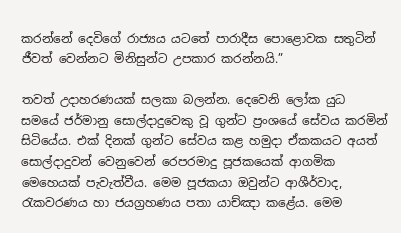කරන්නේ දෙවිගේ රාජ්‍යය යටතේ පාරාදීස පොළොවක සතුටින් ජීවත් වෙන්නට මිනිසුන්ට උපකාර කරන්නයි.”

තවත් උදාහරණයක් සලකා බලන්න. දෙවෙනි ලෝක යුධ සමයේ ජර්මානු සොල්දාදුවෙකු වූ ගුන්ට ප්‍රංශයේ සේවය කරමින් සිටියේය. එක් දිනක් ගුන්ට සේවය කළ හමුදා ඒකකයට අයත් සොල්දාදුවන් වෙනුවෙන් රෙපරමාදු පූජකයෙක් ආගමික මෙහෙයක් පැවැත්වීය. මෙම පූජකයා ඔවුන්ට ආශීර්වාද, රැකවරණය හා ජයග්‍රහණය පතා යාච්ඤා කළේය. මෙම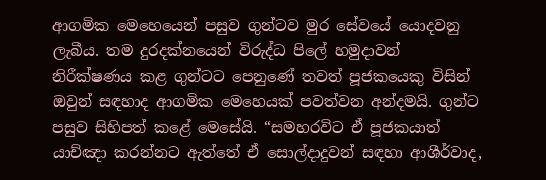ආගමික මෙහෙයෙන් පසුව ගුන්ටව මුර සේවයේ යොදවනු ලැබීය. තම දුරදක්නයෙන් විරුද්ධ පිලේ හමුදාවන් නිරීක්ෂණය කළ ගුන්ටට පෙනුණේ තවත් පූජකයෙකු විසින් ඔවුන් සඳහාද ආගමික මෙහෙයක් පවත්වන අන්දමයි. ගුන්ට පසුව සිහිපත් කළේ මෙසේයි. “සමහරවිට ඒ පූජකයාත් යාච්ඤා කරන්නට ඇත්තේ ඒ සොල්දාදුවන් සඳහා ආශීර්වාද,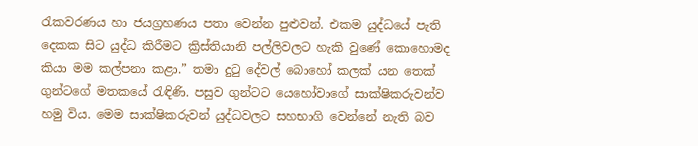රැකවරණය හා ජයග්‍රහණය පතා වෙන්න පුළුවන්. එකම යුද්ධයේ පැති දෙකක සිට යුද්ධ කිරීමට ක්‍රිස්තියානි පල්ලිවලට හැකි වුණේ කොහොමද කියා මම කල්පනා කළා.” තමා දුටු දේවල් බොහෝ කලක් යන තෙක් ගුන්ටගේ මතකයේ රැඳිණි. පසුව ගුන්ටට යෙහෝවාගේ සාක්ෂිකරුවන්ව හමු විය. මෙම සාක්ෂිකරුවන් යුද්ධවලට සහභාගි වෙන්නේ නැති බව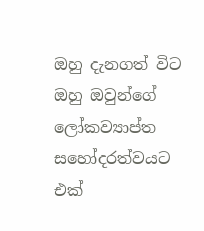ඔහු දැනගත් විට ඔහු ඔවුන්ගේ ලෝකව්‍යාප්ත සහෝදරත්වයට එක්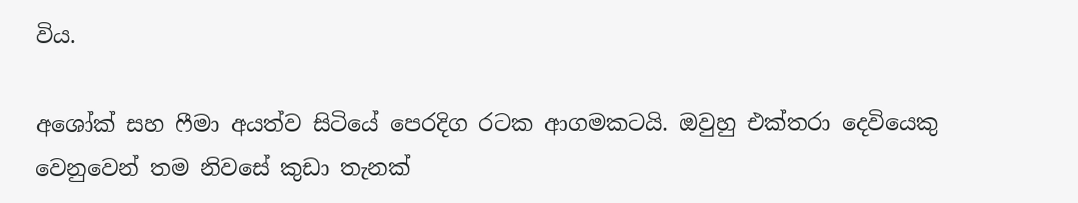විය.

අශෝක් සහ ෆීමා අයත්ව සිටියේ පෙරදිග රටක ආගමකටයි. ඔවුහු එක්තරා දෙවියෙකු වෙනුවෙන් තම නිවසේ කුඩා තැනක්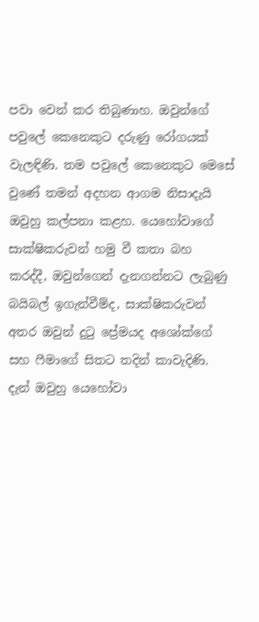පවා වෙන් කර තිබුණාහ. ඔවුන්ගේ පවුලේ කෙනෙකුට දරුණු රෝගයක් වැලඳිණි. තම පවුලේ කෙනෙකුට මෙසේ වුණේ තමන් අදහන ආගම නිසාදැයි ඔවුහු කල්පනා කළහ. යෙහෝවාගේ සාක්ෂිකරුවන් හමු වී කතා බහ කරද්දී, ඔවුන්ගෙන් දැනගන්නට ලැබුණු බයිබල් ඉගැන්වීම්ද, සාක්ෂිකරුවන් අතර ඔවුන් දුටු ප්‍රේමයද අශෝක්ගේ සහ ෆීමාගේ සිතට තදින් කාවැදිණි. දැන් ඔවුහු යෙහෝවා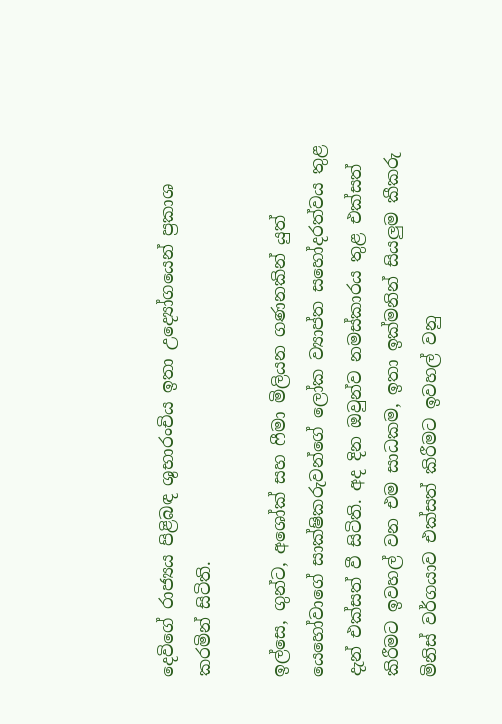දෙවිගේ රාජ්‍යය පිළිබඳ ශුභාරංචිය ඉතා උද්‍යෝගයෙන් ප්‍රකාශ කරමින් සිටිති.

ඉල්සෙ, ගුන්ට, අශෝක් සහ ෆීමා මිලියන ගණනකින් යුත් යෙහෝවාගේ සාක්ෂිකරුවන්ගේ ලෝක ව්‍යාප්ත සහෝදරත්වය තුළ දැන් එක්සත් වී සිටිති. අද දින ඔවුන්ව නමස්කාරය තුළ එක්සත් කිරීමට ඉවහල් වන එම සාධකම, ඉතා ඉක්මනින් සියලුම කීකරු මිනිස් වර්ගයාව එක්සත් කිරීමට ඉවහල් වනු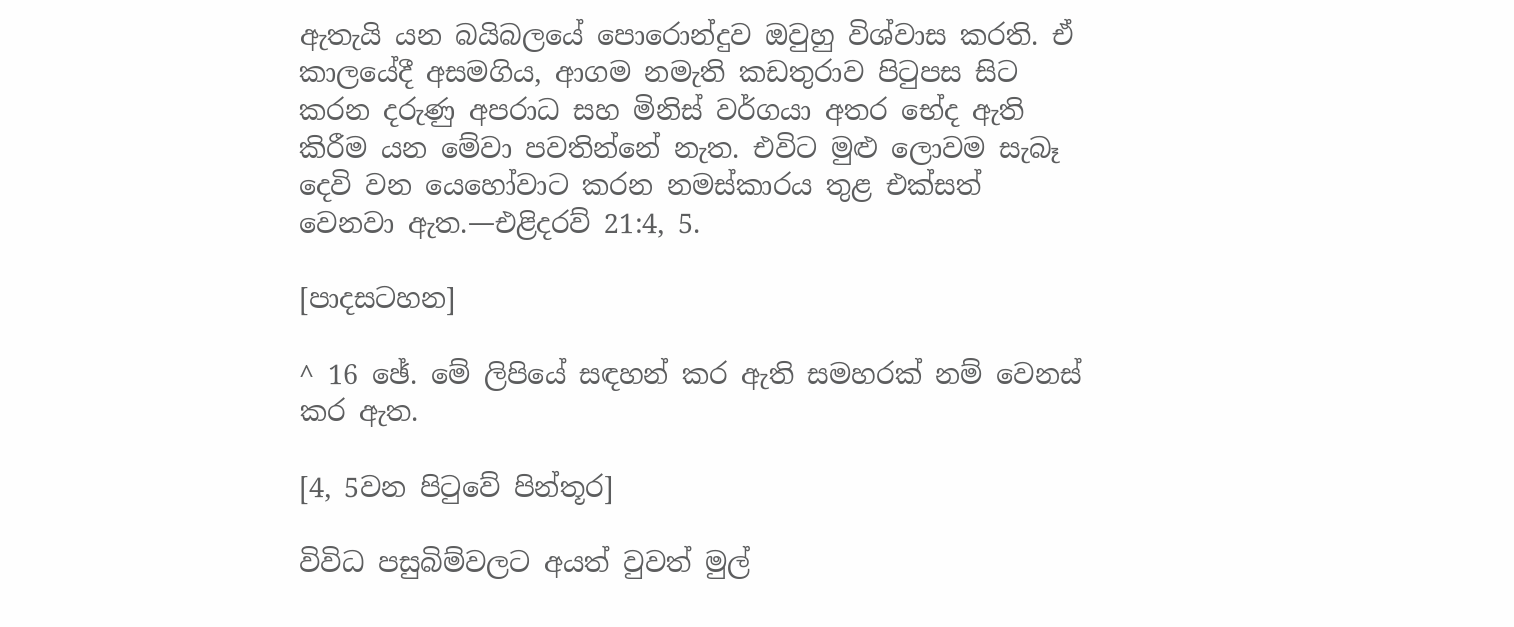ඇතැයි යන බයිබලයේ පොරොන්දුව ඔවුහු විශ්වාස කරති. ඒ කාලයේදී අසමගිය, ආගම නමැති කඩතුරාව පිටුපස සිට කරන දරුණු අපරාධ සහ මිනිස් වර්ගයා අතර භේද ඇති කිරීම යන මේවා පවතින්නේ නැත. එවිට මුළු ලොවම සැබෑ දෙවි වන යෙහෝවාට කරන නමස්කාරය තුළ එක්සත් වෙනවා ඇත.—එළිදරව් 21:4, 5.

[පාදසටහන]

^ 16 ඡේ. මේ ලිපියේ සඳහන් කර ඇති සමහරක් නම් වෙනස් කර ඇත.

[4, 5වන පිටුවේ පින්තූර]

විවිධ පසුබිම්වලට අයත් වුවත් මුල්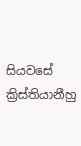සියවසේ ක්‍රිස්තියානීහු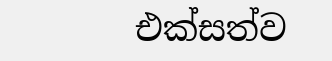එක්සත්ව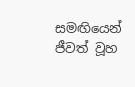සමඟියෙන් ජීවත් වූහ